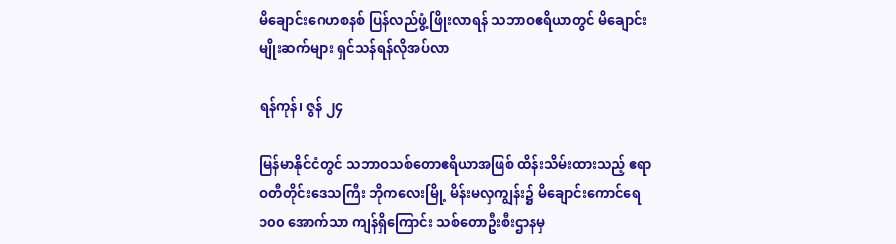မိချောင်းဂေဟစနစ် ပြန်လည်ဖွံ့ဖြိုးလာရန် သဘာဝဧရိယာတွင် မိချောင်းမျိုးဆက်များ ရှင်သန်ရန်လိုအပ်လာ

ရန်ကုန်၊ ဇွန် ၂၄

မြန်မာနိုင်ငံတွင် သဘာဝသစ်တောဧရိယာအဖြစ် ထိန်းသိမ်းထားသည့် ဧရာဝတီတိုင်းဒေသကြီး ဘိုကလေးမြို့ မိန်းမလှကျွန်း၌ မိချောင်းကောင်ရေ ၁၀၀ အောက်သာ ကျန်ရှိကြောင်း သစ်တောဦးစီးဌာနမှ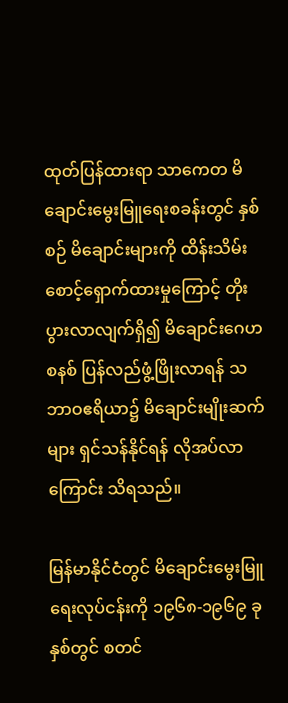ထုတ်ပြန်ထားရာ သာကေတ မိချောင်းမွေးမြူရေးစခန်းတွင် နှစ်စဉ် မိချောင်းများကို ထိန်းသိမ်းစောင့်ရှောက်ထားမှုကြောင့် တိုးပွားလာလျက်ရှိ၍ မိချောင်းဂေဟစနစ် ပြန်လည်ဖွံ့ဖြိုးလာရန် သဘာဝဧရိယာ၌ မိချောင်းမျိုးဆက်များ ရှင်သန်နိုင်ရန် လိုအပ်လာကြောင်း သိရသည်။

မြန်မာနိုင်ငံတွင် မိချောင်းမွေးမြူရေးလုပ်ငန်းကို ၁၉၆၈-၁၉၆၉ ခုနှစ်တွင် စတင်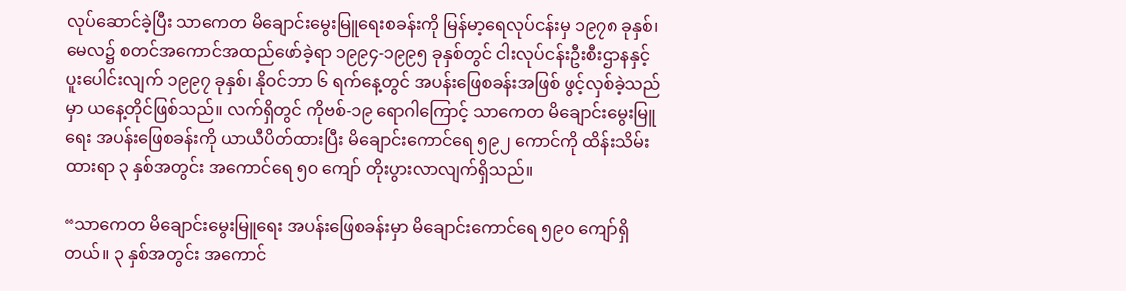လုပ်ဆောင်ခဲ့ပြီး သာကေတ မိချောင်းမွေးမြူရေးစခန်းကို မြန်မာ့ရေလုပ်ငန်းမှ ၁၉၇၈ ခုနှစ်၊ မေလ၌ စတင်အကောင်အထည်ဖော်ခဲ့ရာ ၁၉၉၄-၁၉၉၅ ခုနှစ်တွင် ငါးလုပ်ငန်းဦးစီးဌာနနှင့် ပူးပေါင်းလျက် ၁၉၉၇ ခုနှစ်၊ နိုဝင်ဘာ ၆ ရက်နေ့တွင် အပန်းဖြေစခန်းအဖြစ် ဖွင့်လှစ်ခဲ့သည်မှာ ယနေ့တိုင်ဖြစ်သည်။ လက်ရှိတွင် ကိုဗစ်-၁၉ ရောဂါကြောင့် သာကေတ မိချောင်းမွေးမြူရေး အပန်းဖြေစခန်းကို ယာယီပိတ်ထားပြီး မိချောင်းကောင်ရေ ၅၉၂ ကောင်ကို ထိန်းသိမ်းထားရာ ၃ နှစ်အတွင်း အကောင်ရေ ၅၀ ကျော် တိုးပွားလာလျက်ရှိသည်။

“သာကေတ မိချောင်းမွေးမြူရေး အပန်းဖြေစခန်းမှာ မိချောင်းကောင်ရေ ၅၉၀ ကျော်ရှိတယ်။ ၃ နှစ်အတွင်း အကောင်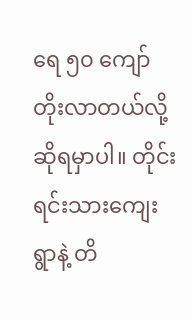ရေ ၅၀ ကျော် တိုးလာတယ်လို့ဆိုရမှာပါ။ တိုင်းရင်းသားကျေးရွာနဲ့ တိ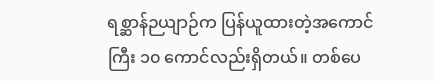ရစ္ဆာန်ဉယျာဉ်က ပြန်ယူထားတဲ့အကောင်ကြီး ၁၀ ကောင်လည်းရှိတယ်။ တစ်ပေ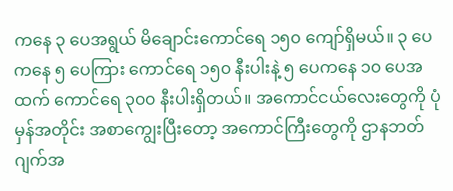ကနေ ၃ ပေအရွယ် မိချောင်းကောင်ရေ ၁၅၀ ကျော်ရှိမယ်။ ၃ ပေကနေ ၅ ပေကြား ကောင်ရေ ၁၅၀ နီးပါးနဲ့ ၅ ပေကနေ ၁၀ ပေအထက် ကောင်ရေ ၃၀၀ နီးပါးရှိတယ်။ အကောင်ငယ်လေးတွေကို ပုံမှန်အတိုင်း အစာကျွေးပြီးတော့ အကောင်ကြီးတွေကို ဌာနဘတ်ဂျက်အ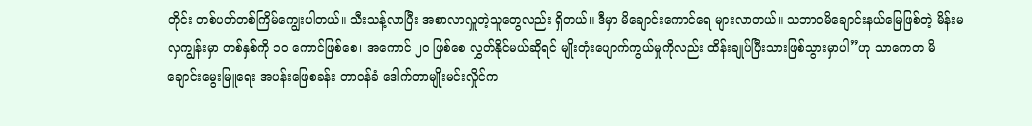တိုင်း တစ်ပတ်တစ်ကြိမ်ကျွေးပါတယ်။ သီးသန့်လာပြီး အစာလာလှူတဲ့သူတွေလည်း ရှိတယ်။ ဒီမှာ မိချောင်းကောင်ရေ များလာတယ်။ သဘာဝမိချောင်းနယ်မြေဖြစ်တဲ့ မိန်းမလှကျွန်းမှာ တစ်နှစ်ကို ၁၀ ကောင်ဖြစ်စေ၊ အကောင် ၂၀ ဖြစ်စေ လွှတ်နိုင်မယ်ဆိုရင် မျိုးတုံးပျောက်ကွယ်မှုကိုလည်း ထိန်းချုပ်ပြီးသားဖြစ်သွားမှာပါ”ဟု သာကေတ မိချောင်းမွေးမြူရေး အပန်းဖြေစခန်း တာဝန်ခံ ဒေါက်တာမျိုးမင်းလှိုင်က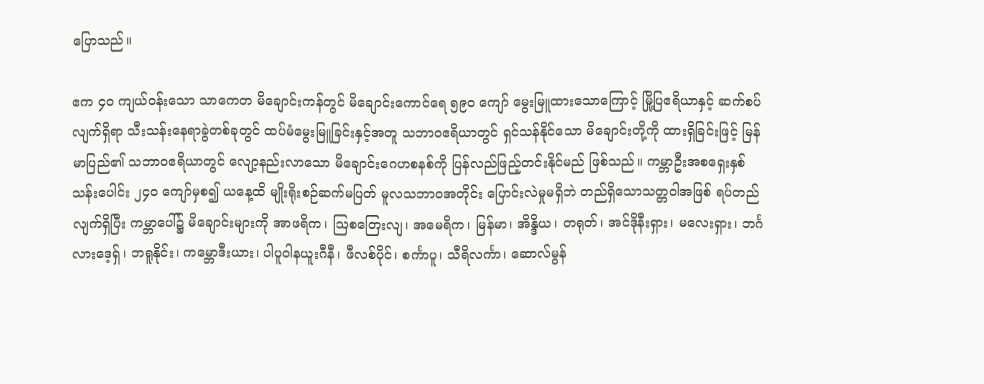ပြောသည်။

ဧက ၄၀ ကျယ်ဝန်းသော သာကေတ မိချောင်းကန်တွင် မိချောင်းကောင်ရေ ၅၉၀ ကျော် မွေးမြူထားသောကြောင့် မြို့ပြဧရိယာနှင့် ဆက်စပ်လျက်ရှိရာ သီးသန်းနေရာခွဲတစ်ခုတွင် ထပ်မံမွေးမြူခြင်းနှင့်အတူ သဘာဝဧရိယာတွင် ရှင်သန်နိုင်သော မိချောင်းတို့ကို ထားရှိခြင်းဖြင့် မြန်မာပြည်၏ သဘာဝဧရိယာတွင် လျော့နည်းလာသော မိချောင်းဂေဟစနစ်ကို ပြန်လည်ဖြည့်တင်းနိုင်မည် ဖြစ်သည်။ ကမ္ဘာဦးအစရှေးနှစ် သန်းပေါင်း ၂၄၀ ကျော်မှစ၍ ယနေ့ထိ မျိုးရိုးစဉ်ဆက်မပြတ် မူလသဘာဝအတိုင်း ပြောင်းလဲမှုမရှိဘဲ တည်ရှိသောသတ္တဝါအဖြစ် ရပ်တည်လျက်ရှိပြီး ကမ္ဘာပေါ်၌ မိချောင်းများကို အာဖရိက၊ ဩစတြေးလျ၊ အမေရိက၊ မြန်မာ၊ အိန္ဒိယ၊ တရုတ်၊ အင်ဒိုနီးရှား၊ မလေးရှား၊ ဘင်္ဂလားဒေ့ရှ်၊ ဘရူနိုင်း၊ ကမ္ဘောဒီးယား၊ ပါပူဝါနယူးဂီနီ၊ ဖီလစ်ပိုင်၊ စင်္ကာပူ၊ သီရိလင်္ကာ၊ ဆောလ်မွန်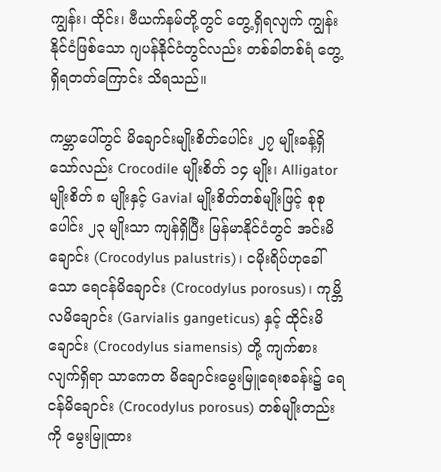ကျွန်း၊ ထိုင်း၊ ဗီယက်နမ်တို့တွင် တွေ့ရှိရလျက် ကျွန်းနိုင်ငံဖြစ်သော ဂျပန်နိုင်ငံတွင်လည်း တစ်ခါတစ်ရံ တွေ့ရှိရတတ်ကြောင်း သိရသည်။

ကမ္ဘာပေါ်တွင် မိချောင်းမျိုးစိတ်ပေါင်း ၂၇ မျိုးခန့်ရှိသော်လည်း Crocodile မျိုးစိတ် ၁၄ မျိုး၊ Alligator မျိုးစိတ် ၈ မျိုးနှင့် Gavial မျိုးစိတ်တစ်မျိုးဖြင့် စုစုပေါင်း ၂၃ မျိုးသာ ကျန်ရှိပြီး မြန်မာနိုင်ငံတွင် အင်းမိချောင်း (Crocodylus palustris)၊ ငမိုးရိပ်ဟုခေါ်သော ရေငန်မိချောင်း (Crocodylus porosus)၊ ကုမ္ဘိလမိချောင်း (Garvialis gangeticus) နှင့် ထိုင်းမိချောင်း (Crocodylus siamensis) တို့ ကျက်စားလျက်ရှိရာ သာကေတ မိချောင်းမွေးမြူရေးစခန်း၌ ရေငန်မိချောင်း (Crocodylus porosus) တစ်မျိုးတည်းကို မွေးမြူထား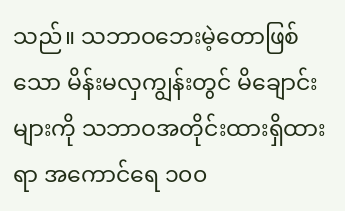သည်။ သဘာဝဘေးမဲ့တောဖြစ်သော မိန်းမလှကျွန်းတွင် မိချောင်းများကို သဘာဝအတိုင်းထားရှိထားရာ အကောင်ရေ ၁၀၀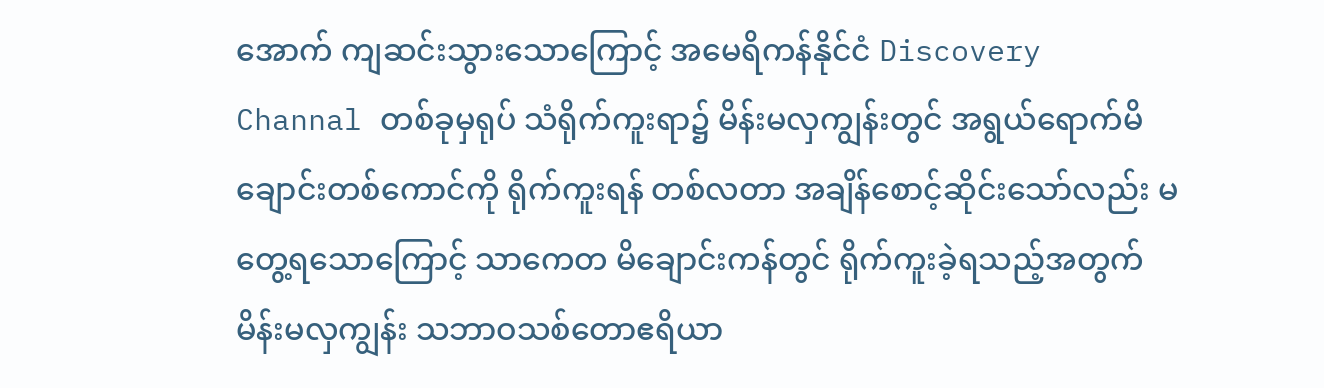အောက် ကျဆင်းသွားသောကြောင့် အမေရိကန်နိုင်ငံ Discovery Channal တစ်ခုမှရုပ် သံရိုက်ကူးရာ၌ မိန်းမလှကျွန်းတွင် အရွယ်ရောက်မိချောင်းတစ်ကောင်ကို ရိုက်ကူးရန် တစ်လတာ အချိန်စောင့်ဆိုင်းသော်လည်း မတွေ့ရသောကြောင့် သာကေတ မိချောင်းကန်တွင် ရိုက်ကူးခဲ့ရသည့်အတွက် မိန်းမလှကျွန်း သဘာဝသစ်တောဧရိယာ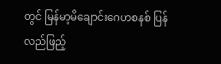တွင် မြန်မာ့မိချောင်းဂေဟစနစ် ပြန်လည်ဖြည့်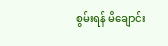စွမ်းရန် မိချောင်း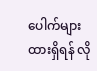ပေါက်များထားရှိရန် လို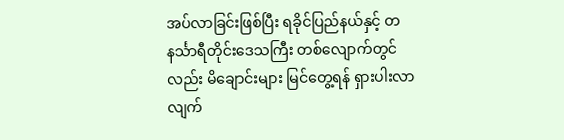အပ်လာခြင်းဖြစ်ပြီး ရခိုင်ပြည်နယ်နှင့် တနင်္သာရီတိုင်းဒေသကြီး တစ်လျောက်တွင်လည်း မိချောင်းများ မြင်တွေ့ရန် ရှားပါးလာလျက်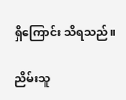ရှိကြောင်း သိရသည်။

ညိမ်းသူ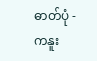ဓာတ်ပုံ -  ကနူး